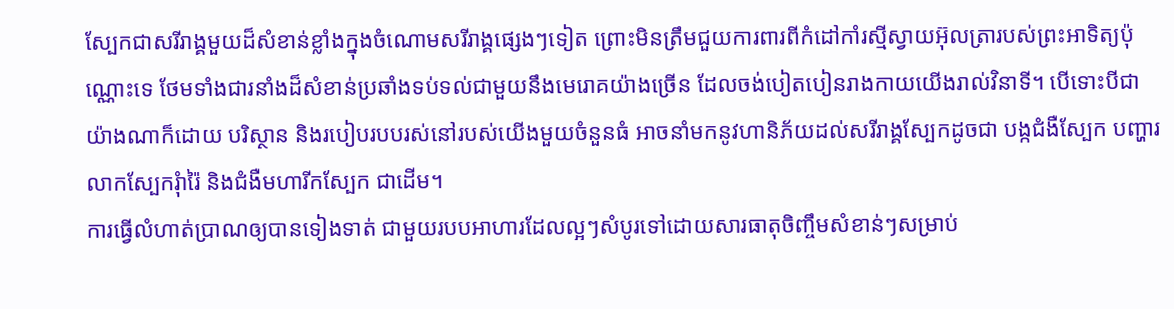ស្បែកជាសរីរាង្គមួយដ៏សំខាន់ខ្លាំងក្នុងចំណោមសរីរាង្គផ្សេងៗទៀត ព្រោះមិនត្រឹមជួយការពារពីកំដៅកាំរស្មីស្វាយអ៊ុលត្រារបស់ព្រះអាទិត្យប៉ុណ្ណោះទេ ថែមទាំងជារនាំងដ៏សំខាន់ប្រឆាំងទប់ទល់ជាមួយនឹងមេរោគយ៉ាងច្រើន ដែលចង់បៀតបៀនរាងកាយយើងរាល់វិនាទី។ បើទោះបីជាយ៉ាងណាក៏ដោយ បរិស្ថាន និងរបៀបរបបរស់នៅរបស់យើងមួយចំនួនធំ អាចនាំមកនូវហានិភ័យដល់សរីរាង្គស្បែកដូចជា បង្កជំងឺស្បែក បញ្ហារលាកស្បែករុំារ៉ៃ និងជំងឺមហារីកស្បែក ជាដើម។
ការធ្វើលំហាត់ប្រាណឲ្យបានទៀងទាត់ ជាមួយរបបអាហារដែលល្អៗសំបូរទៅដោយសារធាតុចិញ្ចឹមសំខាន់ៗសម្រាប់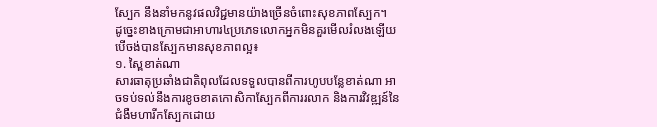ស្បែក នឹងនាំមកនូវផលវិជ្ជមានយ៉ាងច្រើនចំពោះសុខភាពស្បែក។
ដូច្នេះខាងក្រោមជាអាហារ៤ប្រភេទលោកអ្នកមិនគួរមើលរំលងឡើយ បើចង់បានស្បែកមានសុខភាពល្អ៖
១. ស្ពៃខាត់ណា
សារធាតុប្រឆាំងជាតិពុលដែលទទួលបានពីការហូបបន្លែខាត់ណា អាចទប់ទល់នឹងការខូចខាតកោសិកាស្បែកពីការរលាក និងការវិវឌ្ឍន៍នៃជំងឺមហារីកស្បែកដោយ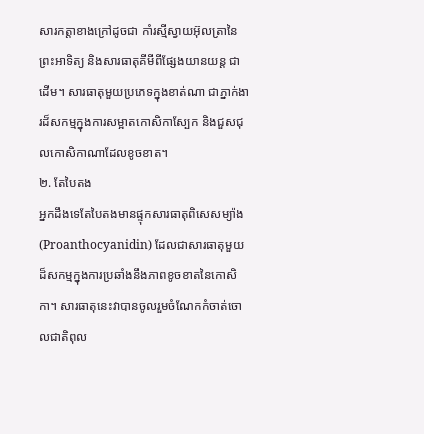សារកត្តាខាងក្រៅដូចជា កាំរស្មីស្វាយអ៊ុលត្រានៃព្រះអាទិត្យ និងសារធាតុគីមីពីផ្សែងយានយន្ត ជាដើម។ សារធាតុមួយប្រភេទក្នុងខាត់ណា ជាភ្នាក់ងារដ៏សកម្មក្នុងការសម្អាតកោសិកាស្បែក និងជួសជុលកោសិកាណាដែលខូចខាត។
២. តែបៃតង
អ្នកដឹងទេតែបៃតងមានផ្ទុកសារធាតុពិសេសម្យ៉ាង (Proanthocyanidin) ដែលជាសារធាតុមួយដ៏សកម្មក្នុងការប្រឆាំងនឹងភាពខូចខាតនៃកោសិកា។ សារធាតុនេះវាបានចូលរួមចំណែកកំចាត់ចោលជាតិពុល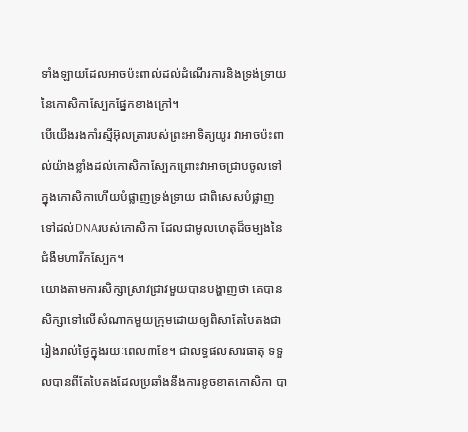ទាំងឡាយដែលអាចប៉ះពាល់ដល់ដំណើរការនិងទ្រង់ទ្រាយនៃកោសិកាស្បែកផ្នែកខាងក្រៅ។
បើយើងរងកាំរស្មីអ៊ុលត្រារបស់ព្រះអាទិត្យយូរ វាអាចប៉ះពាល់យ៉ាងខ្លាំងដល់កោសិកាស្បែកព្រោះវាអាចជ្រាបចូលទៅក្នុងកោសិកាហើយបំផ្លាញទ្រង់ទ្រាយ ជាពិសេសបំផ្លាញទៅដល់DNAរបស់កោសិកា ដែលជាមូលហេតុដ៏ចម្បងនៃជំងឺមហារីកស្បែក។
យោងតាមការសិក្សាស្រាវជ្រាវមួយបានបង្ហាញថា គេបានសិក្សាទៅលើសំណាកមួយក្រុមដោយឲ្យពិសាតែបៃតងជារៀងរាល់ថ្ងៃក្នុងរយៈពេល៣ខែ។ ជាលទ្ធផលសារធាតុ ទទួលបានពីតែបៃតងដែលប្រឆាំងនឹងការខូចខាតកោសិកា បា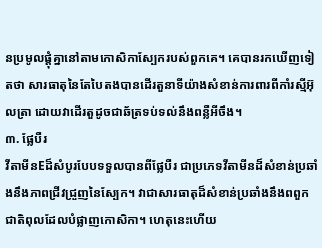នប្រមូលផ្តុំគ្នានៅតាមកោសិកាស្បែករបស់ពួកគេ។ គេបានរកឃើញទៀតថា សារធាតុនៃតែបៃតងបានដើរតួនាទីយ៉ាងសំខាន់ការពារពីកាំរស្មីអ៊ុលត្រា ដោយវាដើរតួដូចជាឆ័ត្រទប់ទល់នឹងពន្លឺអីចឹង។
៣. ផ្លែបឺរ
វីតាមីនEដ៏សំបូរបែបទទួលបានពីផ្លែបឺរ ជាប្រភេទវីតាមីនដ៏សំខាន់ប្រឆាំងនឹងភាពជ្រីវជ្រួញនៃស្បែក។ វាជាសារធាតុដ៏សំខាន់ប្រឆាំងនឹងពពួកជាតិពុលដែលបំផ្លាញកោសិកា។ ហេតុនេះហើយ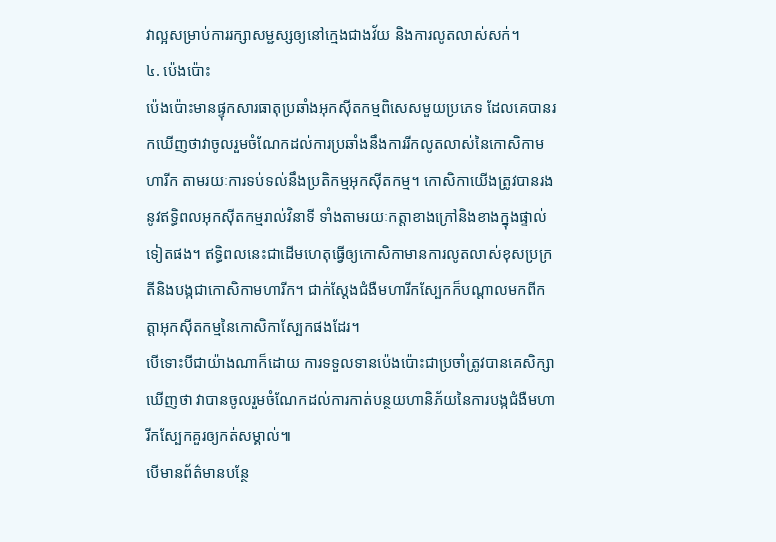វាល្អសម្រាប់ការរក្សាសម្ជស្សឲ្យនៅក្មេងជាងវ័យ និងការលូតលាស់សក់។
៤. ប៉េងប៉ោះ
ប៉េងប៉ោះមានផ្ទុកសារធាតុប្រឆាំងអុកស៊ីតកម្មពិសេសមួយប្រភេទ ដែលគេបានរកឃើញថាវាចូលរួមចំណែកដល់ការប្រឆាំងនឹងការរីកលូតលាស់នៃកោសិកាមហារីក តាមរយៈការទប់ទល់នឹងប្រតិកម្មអុកស៊ីតកម្ម។ កោសិកាយើងត្រូវបានរងនូវឥទ្ធិពលអុកស៊ីតកម្មរាល់វិនាទី ទាំងតាមរយៈកត្តាខាងក្រៅនិងខាងក្នុងផ្ទាល់ទៀតផង។ ឥទ្ធិពលនេះជាដើមហេតុធ្វើឲ្យកោសិកាមានការលូតលាស់ខុសប្រក្រតីនិងបង្កជាកោសិកាមហារីក។ ជាក់ស្តែងជំងឺមហារីកស្បែកក៏បណ្តាលមកពីកត្តាអុកស៊ីតកម្មនៃកោសិកាស្បែកផងដែរ។
បើទោះបីជាយ៉ាងណាក៏ដោយ ការទទួលទានប៉េងប៉ោះជាប្រចាំត្រូវបានគេសិក្សាឃើញថា វាបានចូលរួមចំណែកដល់ការកាត់បន្ថយហានិភ័យនៃការបង្កជំងឺមហារីកស្បែកគួរឲ្យកត់សម្គាល់៕
បើមានព័ត៌មានបន្ថែ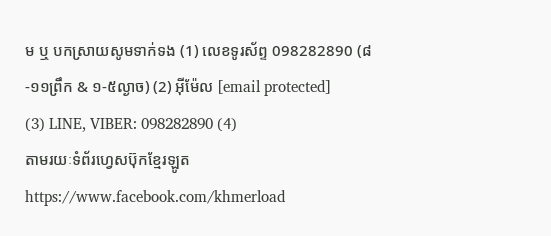ម ឬ បកស្រាយសូមទាក់ទង (1) លេខទូរស័ព្ទ 098282890 (៨-១១ព្រឹក & ១-៥ល្ងាច) (2) អ៊ីម៉ែល [email protected]
(3) LINE, VIBER: 098282890 (4)
តាមរយៈទំព័រហ្វេសប៊ុកខ្មែរឡូត https://www.facebook.com/khmerload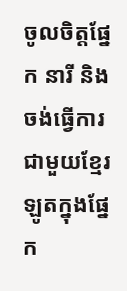ចូលចិត្តផ្នែក នារី និងចង់ធ្វើការជាមួយខ្មែរឡូតក្នុងផ្នែក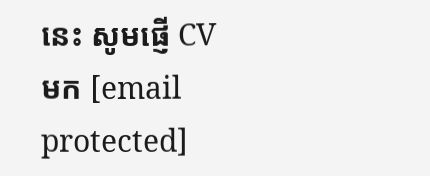នេះ សូមផ្ញើ CV មក [email protected]